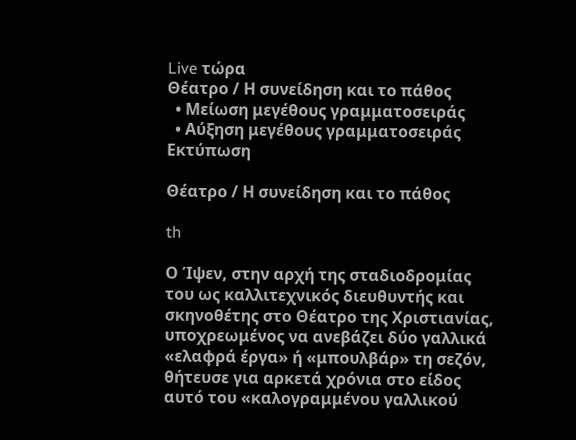Live τώρα
Θέατρο / Η συνείδηση και το πάθος
  • Μείωση μεγέθους γραμματοσειράς
  • Αύξηση μεγέθους γραμματοσειράς
Εκτύπωση

Θέατρο / Η συνείδηση και το πάθος

th

Ο Ίψεν, στην αρχή της σταδιοδρομίας του ως καλλιτεχνικός διευθυντής και σκηνοθέτης στο Θέατρο της Χριστιανίας, υποχρεωμένος να ανεβάζει δύο γαλλικά «ελαφρά έργα» ή «μπουλβάρ» τη σεζόν, θήτευσε για αρκετά χρόνια στο είδος αυτό του «καλογραμμένου γαλλικού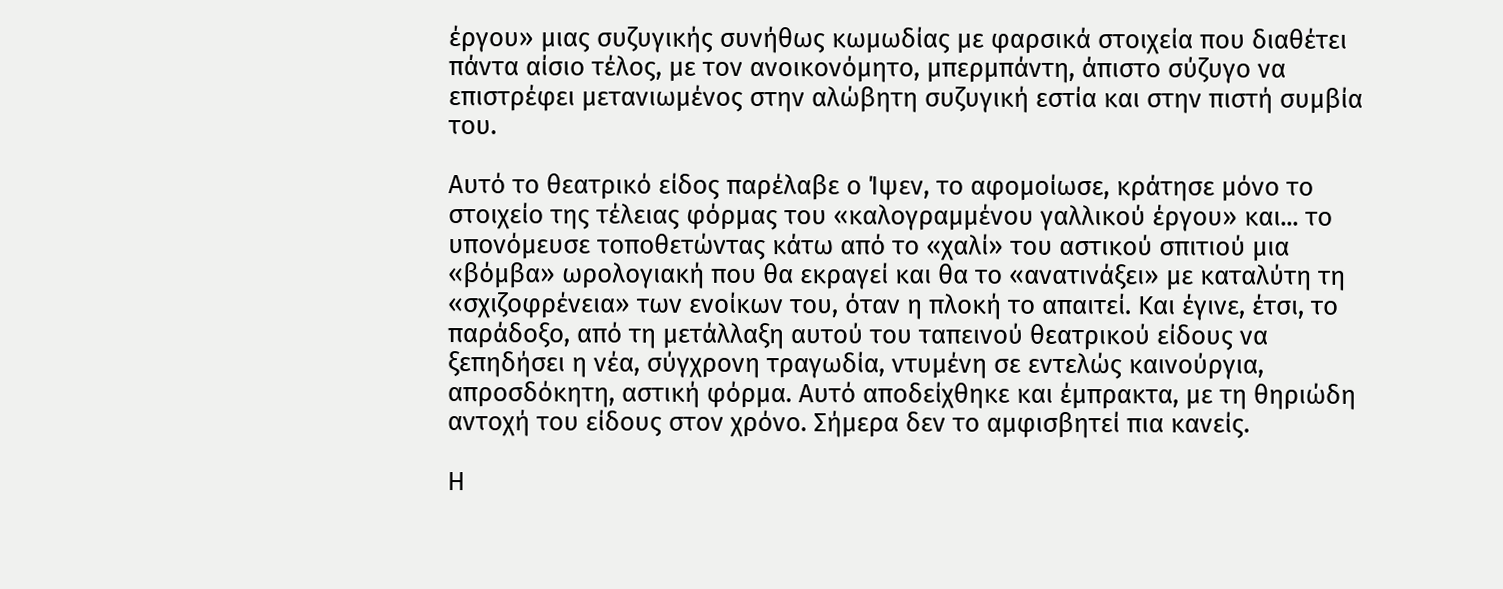έργου» μιας συζυγικής συνήθως κωμωδίας με φαρσικά στοιχεία που διαθέτει πάντα αίσιο τέλος, με τον ανοικονόμητο, μπερμπάντη, άπιστο σύζυγο να επιστρέφει μετανιωμένος στην αλώβητη συζυγική εστία και στην πιστή συμβία του.

Αυτό το θεατρικό είδος παρέλαβε ο Ίψεν, το αφομοίωσε, κράτησε μόνο το στοιχείο της τέλειας φόρμας του «καλογραμμένου γαλλικού έργου» και... το υπονόμευσε τοποθετώντας κάτω από το «χαλί» του αστικού σπιτιού μια «βόμβα» ωρολογιακή που θα εκραγεί και θα το «ανατινάξει» με καταλύτη τη «σχιζοφρένεια» των ενοίκων του, όταν η πλοκή το απαιτεί. Και έγινε, έτσι, το παράδοξο, από τη μετάλλαξη αυτού του ταπεινού θεατρικού είδους να ξεπηδήσει η νέα, σύγχρονη τραγωδία, ντυμένη σε εντελώς καινούργια, απροσδόκητη, αστική φόρμα. Αυτό αποδείχθηκε και έμπρακτα, με τη θηριώδη αντοχή του είδους στον χρόνο. Σήμερα δεν το αμφισβητεί πια κανείς.

Η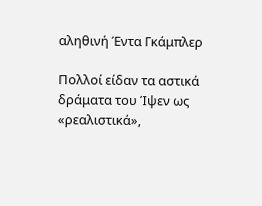αληθινή Έντα Γκάμπλερ

Πολλοί είδαν τα αστικά δράματα του Ίψεν ως «ρεαλιστικά»,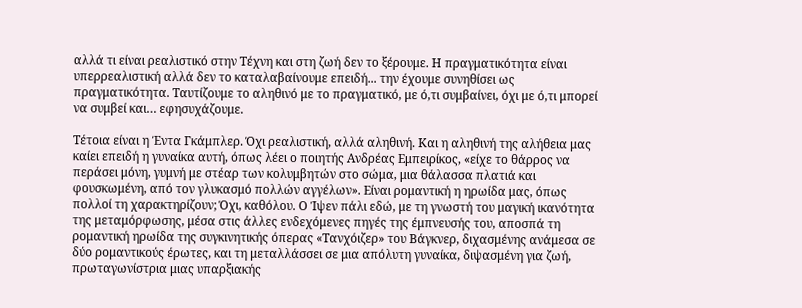αλλά τι είναι ρεαλιστικό στην Τέχνη και στη ζωή δεν το ξέρουμε. Η πραγματικότητα είναι υπερρεαλιστική αλλά δεν το καταλαβαίνουμε επειδή... την έχουμε συνηθίσει ως πραγματικότητα. Ταυτίζουμε το αληθινό με το πραγματικό, με ό,τι συμβαίνει, όχι με ό,τι μπορεί να συμβεί και… εφησυχάζουμε.

Τέτοια είναι η Έντα Γκάμπλερ. Όχι ρεαλιστική, αλλά αληθινή. Και η αληθινή της αλήθεια μας καίει επειδή η γυναίκα αυτή, όπως λέει ο ποιητής Ανδρέας Εμπειρίκος, «είχε το θάρρος να περάσει μόνη, γυμνή με στέαρ των κολυμβητών στο σώμα, μια θάλασσα πλατιά και φουσκωμένη, από τον γλυκασμό πολλών αγγέλων». Είναι ρομαντική η ηρωίδα μας, όπως πολλοί τη χαρακτηρίζουν; Όχι, καθόλου. Ο Ίψεν πάλι εδώ, με τη γνωστή του μαγική ικανότητα της μεταμόρφωσης, μέσα στις άλλες ενδεχόμενες πηγές της έμπνευσής του, αποσπά τη ρομαντική ηρωίδα της συγκινητικής όπερας «Τανχόιζερ» του Βάγκνερ, διχασμένης ανάμεσα σε δύο ρομαντικούς έρωτες, και τη μεταλλάσσει σε μια απόλυτη γυναίκα, διψασμένη για ζωή, πρωταγωνίστρια μιας υπαρξιακής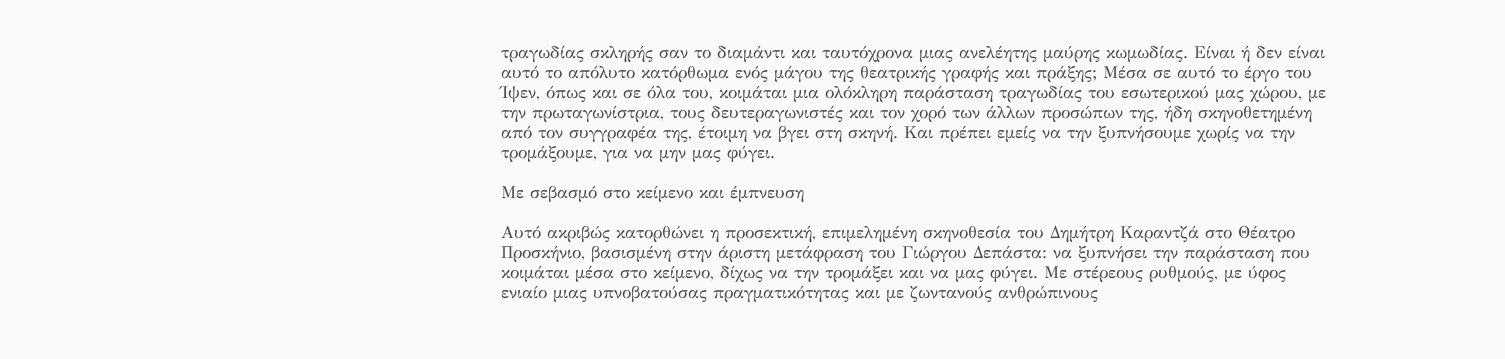τραγωδίας σκληρής σαν το διαμάντι και ταυτόχρονα μιας ανελέητης μαύρης κωμωδίας. Είναι ή δεν είναι αυτό το απόλυτο κατόρθωμα ενός μάγου της θεατρικής γραφής και πράξης; Μέσα σε αυτό το έργο του Ίψεν, όπως και σε όλα του, κοιμάται μια ολόκληρη παράσταση τραγωδίας του εσωτερικού μας χώρου, με την πρωταγωνίστρια, τους δευτεραγωνιστές και τον χορό των άλλων προσώπων της, ήδη σκηνοθετημένη από τον συγγραφέα της, έτοιμη να βγει στη σκηνή. Και πρέπει εμείς να την ξυπνήσουμε χωρίς να την τρομάξουμε, για να μην μας φύγει.

Με σεβασμό στο κείμενο και έμπνευση

Αυτό ακριβώς κατορθώνει η προσεκτική, επιμελημένη σκηνοθεσία του Δημήτρη Καραντζά στο Θέατρο Προσκήνιο, βασισμένη στην άριστη μετάφραση του Γιώργου Δεπάστα: να ξυπνήσει την παράσταση που κοιμάται μέσα στο κείμενο, δίχως να την τρομάξει και να μας φύγει. Με στέρεους ρυθμούς, με ύφος ενιαίο μιας υπνοβατούσας πραγματικότητας και με ζωντανούς ανθρώπινους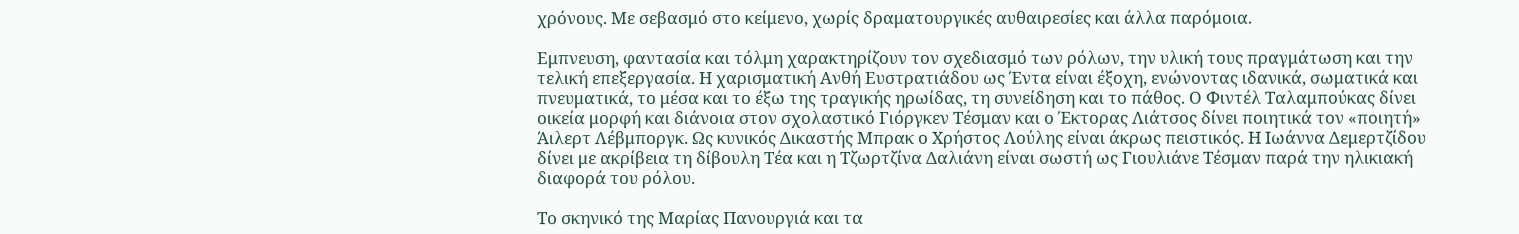χρόνους. Με σεβασμό στο κείμενο, χωρίς δραματουργικές αυθαιρεσίες και άλλα παρόμοια.

Εμπνευση, φαντασία και τόλμη χαρακτηρίζουν τον σχεδιασμό των ρόλων, την υλική τους πραγμάτωση και την τελική επεξεργασία. Η χαρισματική Ανθή Ευστρατιάδου ως Έντα είναι έξοχη, ενώνοντας ιδανικά, σωματικά και πνευματικά, το μέσα και το έξω της τραγικής ηρωίδας, τη συνείδηση και το πάθος. Ο Φιντέλ Ταλαμπούκας δίνει οικεία μορφή και διάνοια στον σχολαστικό Γιόργκεν Τέσμαν και ο Έκτορας Λιάτσος δίνει ποιητικά τον «ποιητή» Άιλερτ Λέβμποργκ. Ως κυνικός Δικαστής Μπρακ ο Χρήστος Λούλης είναι άκρως πειστικός. Η Ιωάννα Δεμερτζίδου δίνει με ακρίβεια τη δίβουλη Τέα και η Τζωρτζίνα Δαλιάνη είναι σωστή ως Γιουλιάνε Τέσμαν παρά την ηλικιακή διαφορά του ρόλου.

Το σκηνικό της Μαρίας Πανουργιά και τα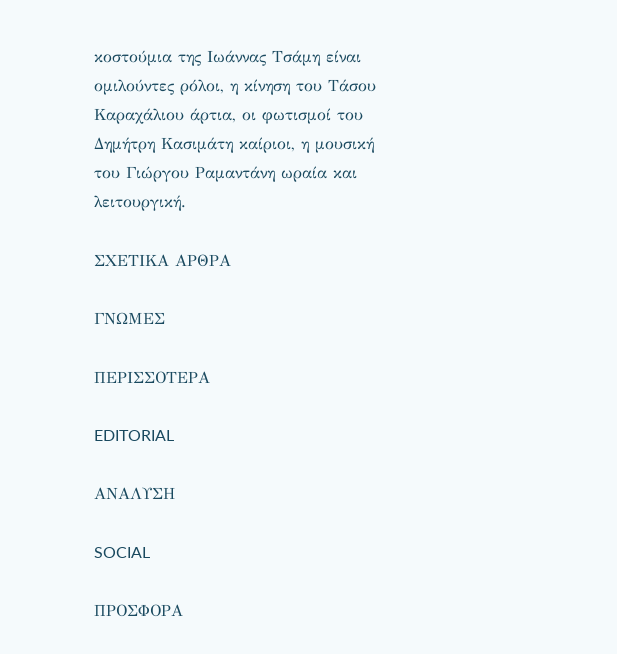κοστούμια της Ιωάννας Τσάμη είναι ομιλούντες ρόλοι, η κίνηση του Τάσου Καραχάλιου άρτια, οι φωτισμοί του Δημήτρη Κασιμάτη καίριοι, η μουσική του Γιώργου Ραμαντάνη ωραία και λειτουργική.

ΣΧΕΤΙΚΑ ΑΡΘΡΑ

ΓΝΩΜΕΣ

ΠΕΡΙΣΣΟΤΕΡΑ

EDITORIAL

ΑΝΑΛΥΣΗ

SOCIAL

ΠΡΟΣΦΟΡΑ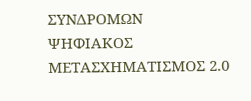ΣΥΝΔΡΟΜΩΝ
ΨΗΦΙΑΚΟΣ ΜΕΤΑΣΧΗΜΑΤΙΣΜΟΣ 2.0